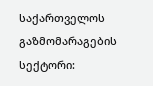საქართველოს გაზმომარაგების სექტორი: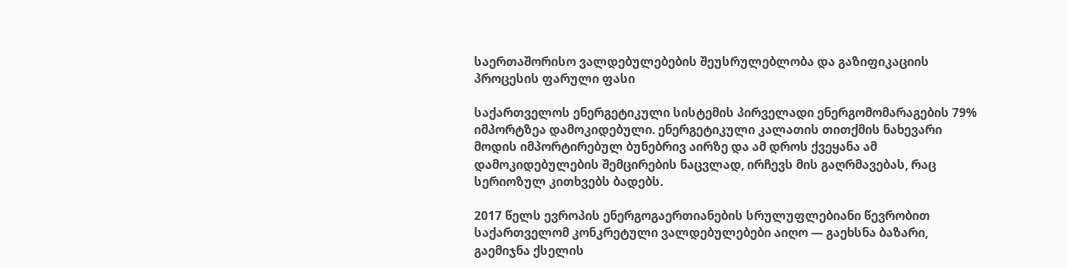საერთაშორისო ვალდებულებების შეუსრულებლობა და გაზიფიკაციის პროცესის ფარული ფასი

საქართველოს ენერგეტიკული სისტემის პირველადი ენერგომომარაგების 79% იმპორტზეა დამოკიდებული. ენერგეტიკული კალათის თითქმის ნახევარი მოდის იმპორტირებულ ბუნებრივ აირზე და ამ დროს ქვეყანა ამ დამოკიდებულების შემცირების ნაცვლად, ირჩევს მის გაღრმავებას, რაც სერიოზულ კითხვებს ბადებს.

2017 წელს ევროპის ენერგოგაერთიანების სრულუფლებიანი წევრობით საქართველომ კონკრეტული ვალდებულებები აიღო — გაეხსნა ბაზარი, გაემიჯნა ქსელის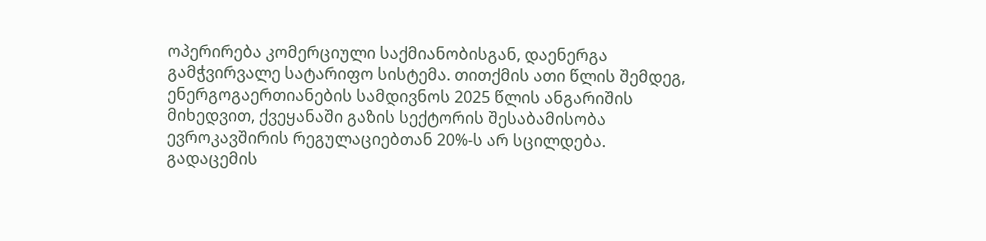ოპერირება კომერციული საქმიანობისგან, დაენერგა გამჭვირვალე სატარიფო სისტემა. თითქმის ათი წლის შემდეგ, ენერგოგაერთიანების სამდივნოს 2025 წლის ანგარიშის მიხედვით, ქვეყანაში გაზის სექტორის შესაბამისობა ევროკავშირის რეგულაციებთან 20%-ს არ სცილდება. გადაცემის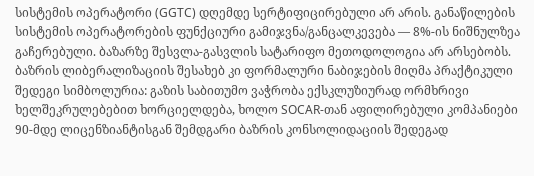სისტემის ოპერატორი (GGTC) დღემდე სერტიფიცირებული არ არის. განაწილების სისტემის ოპერატორების ფუნქციური გამიჯვნა/განცალკევება — 8%-ის ნიშნულზეა გაჩერებული. ბაზარზე შესვლა-გასვლის სატარიფო მეთოდოლოგია არ არსებობს. ბაზრის ლიბერალიზაციის შესახებ კი ფორმალური ნაბიჯების მიღმა პრაქტიკული შედეგი სიმბოლურია: გაზის საბითუმო ვაჭრობა ექსკლუზიურად ორმხრივი ხელშეკრულებებით ხორციელდება, ხოლო SOCAR-თან აფილირებული კომპანიები 90-მდე ლიცენზიანტისგან შემდგარი ბაზრის კონსოლიდაციის შედეგად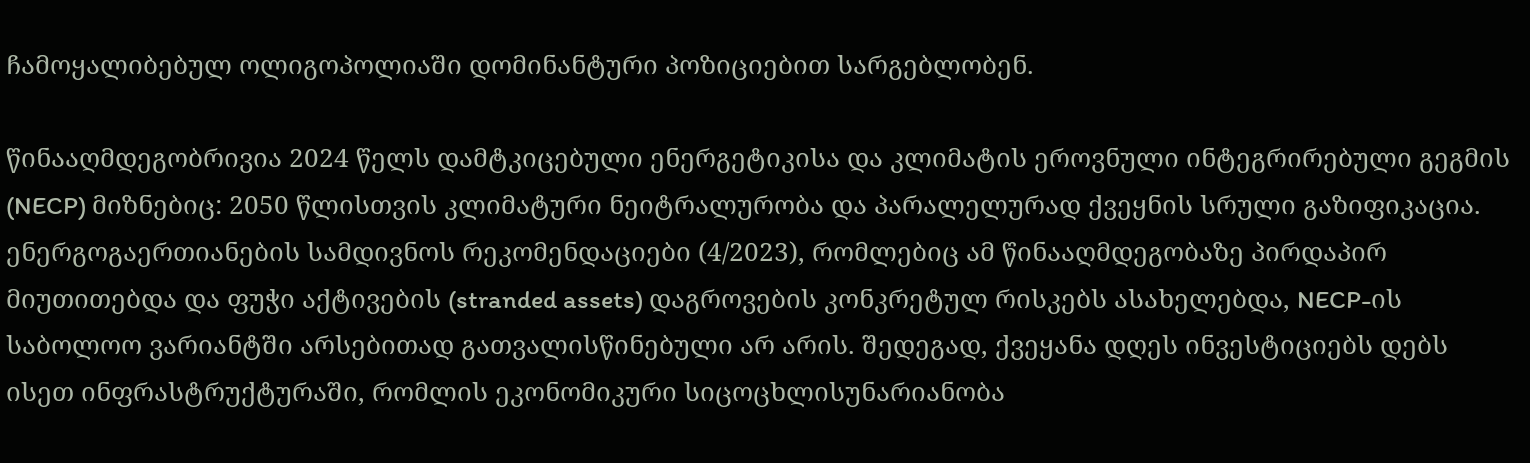ჩამოყალიბებულ ოლიგოპოლიაში დომინანტური პოზიციებით სარგებლობენ.

წინააღმდეგობრივია 2024 წელს დამტკიცებული ენერგეტიკისა და კლიმატის ეროვნული ინტეგრირებული გეგმის (NECP) მიზნებიც: 2050 წლისთვის კლიმატური ნეიტრალურობა და პარალელურად ქვეყნის სრული გაზიფიკაცია. ენერგოგაერთიანების სამდივნოს რეკომენდაციები (4/2023), რომლებიც ამ წინააღმდეგობაზე პირდაპირ მიუთითებდა და ფუჭი აქტივების (stranded assets) დაგროვების კონკრეტულ რისკებს ასახელებდა, NECP-ის საბოლოო ვარიანტში არსებითად გათვალისწინებული არ არის. შედეგად, ქვეყანა დღეს ინვესტიციებს დებს ისეთ ინფრასტრუქტურაში, რომლის ეკონომიკური სიცოცხლისუნარიანობა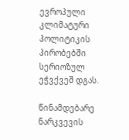ევროპული კლიმატური პოლიტიკის პირობებში სერიოზულ ეჭვქვეშ დგას.

წინამდებარე ნარკვევის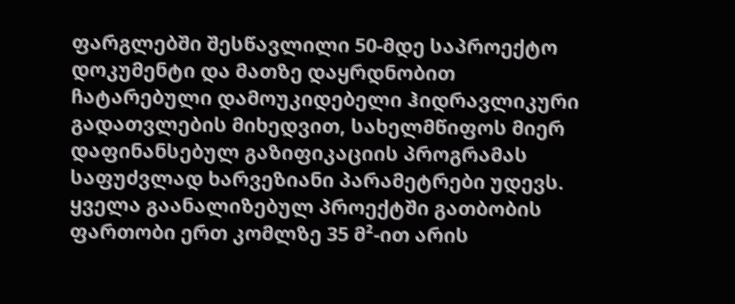ფარგლებში შესწავლილი 50-მდე საპროექტო დოკუმენტი და მათზე დაყრდნობით ჩატარებული დამოუკიდებელი ჰიდრავლიკური გადათვლების მიხედვით, სახელმწიფოს მიერ დაფინანსებულ გაზიფიკაციის პროგრამას საფუძვლად ხარვეზიანი პარამეტრები უდევს. ყველა გაანალიზებულ პროექტში გათბობის ფართობი ერთ კომლზე 35 მ²-ით არის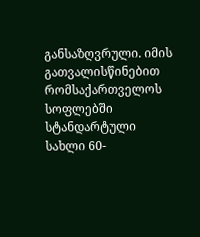განსაზღვრული. იმის გათვალისწინებით რომსაქართველოს სოფლებში სტანდარტული სახლი 60-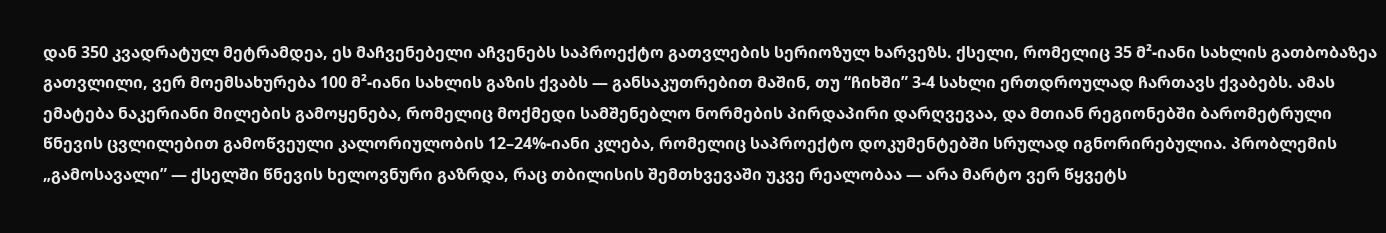დან 350 კვადრატულ მეტრამდეა, ეს მაჩვენებელი აჩვენებს საპროექტო გათვლების სერიოზულ ხარვეზს. ქსელი, რომელიც 35 მ²-იანი სახლის გათბობაზეა გათვლილი, ვერ მოემსახურება 100 მ²-იანი სახლის გაზის ქვაბს — განსაკუთრებით მაშინ, თუ “ჩიხში” 3-4 სახლი ერთდროულად ჩართავს ქვაბებს. ამას ემატება ნაკერიანი მილების გამოყენება, რომელიც მოქმედი სამშენებლო ნორმების პირდაპირი დარღვევაა, და მთიან რეგიონებში ბარომეტრული წნევის ცვლილებით გამოწვეული კალორიულობის 12–24%-იანი კლება, რომელიც საპროექტო დოკუმენტებში სრულად იგნორირებულია. პრობლემის „გამოსავალი” — ქსელში წნევის ხელოვნური გაზრდა, რაც თბილისის შემთხვევაში უკვე რეალობაა — არა მარტო ვერ წყვეტს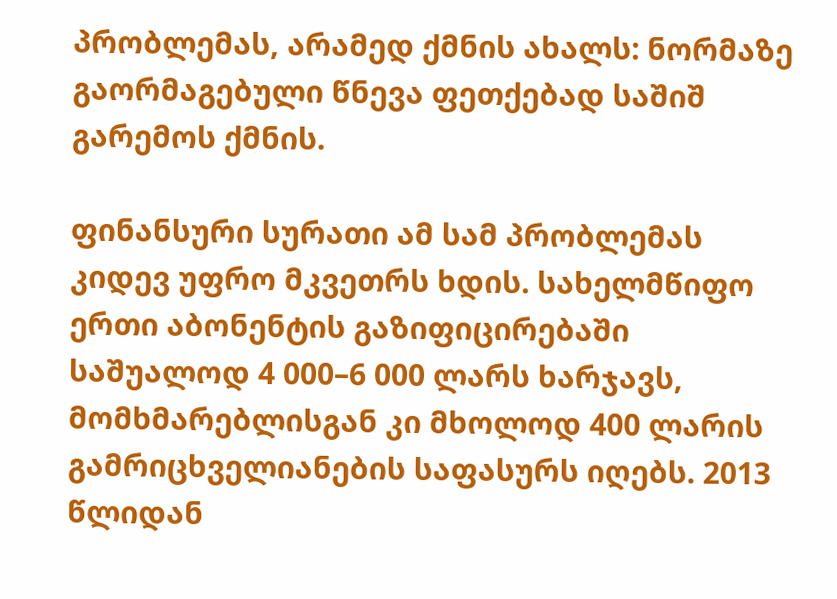პრობლემას, არამედ ქმნის ახალს: ნორმაზე გაორმაგებული წნევა ფეთქებად საშიშ გარემოს ქმნის.

ფინანსური სურათი ამ სამ პრობლემას კიდევ უფრო მკვეთრს ხდის. სახელმწიფო ერთი აბონენტის გაზიფიცირებაში საშუალოდ 4 000–6 000 ლარს ხარჯავს, მომხმარებლისგან კი მხოლოდ 400 ლარის გამრიცხველიანების საფასურს იღებს. 2013 წლიდან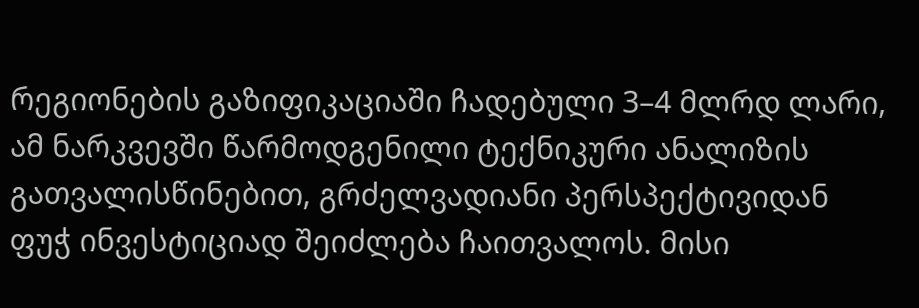რეგიონების გაზიფიკაციაში ჩადებული 3–4 მლრდ ლარი, ამ ნარკვევში წარმოდგენილი ტექნიკური ანალიზის გათვალისწინებით, გრძელვადიანი პერსპექტივიდან ფუჭ ინვესტიციად შეიძლება ჩაითვალოს. მისი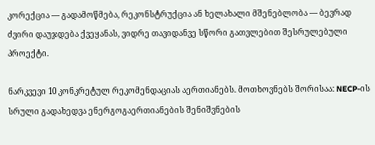კორექცია — გადამოწმება, რეკონსტრუქცია ან ხელახალი მშენებლობა — ბევრად ძვირი დაუჯდება ქვეყანას, ვიდრე თავიდანვე სწორი გათვლებით შესრულებული პროექტი.

ნარკვევი 10 კონკრეტულ რეკომენდაციას აერთიანებს. მოთხოვნებს შორისაა: NECP-ის სრული გადახედვა ენერგოგაერთიანების შენიშვნების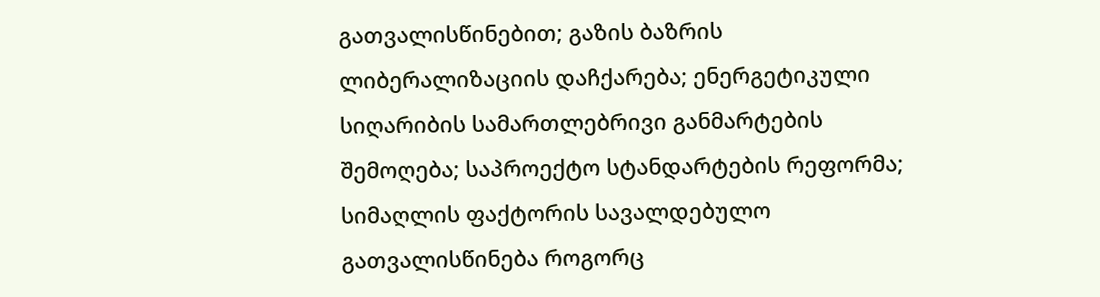გათვალისწინებით; გაზის ბაზრის ლიბერალიზაციის დაჩქარება; ენერგეტიკული სიღარიბის სამართლებრივი განმარტების შემოღება; საპროექტო სტანდარტების რეფორმა; სიმაღლის ფაქტორის სავალდებულო გათვალისწინება როგორც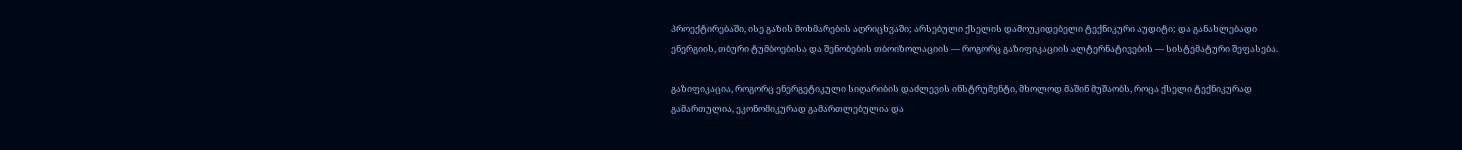პროექტირებაში, ისე გაზის მოხმარების აღრიცხვაში; არსებული ქსელის დამოუკიდებელი ტექნიკური აუდიტი; და განახლებადი ენერგიის, თბური ტუმბოებისა და შენობების თბოიზოლაციის — როგორც გაზიფიკაციის ალტერნატივების — სისტემატური შეფასება.

გაზიფიკაცია, როგორც ენერგეტიკული სიღარიბის დაძლევის ინსტრუმენტი, მხოლოდ მაშინ მუშაობს, როცა ქსელი ტექნიკურად გამართულია, ეკონომიკურად გამართლებულია და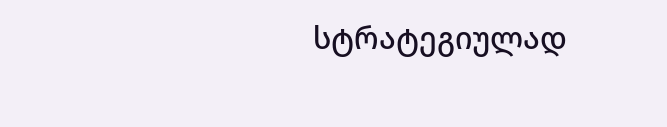სტრატეგიულად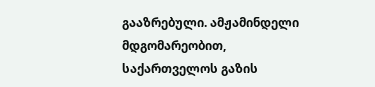გააზრებული. ამჟამინდელი მდგომარეობით, საქართველოს გაზის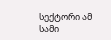სექტორი ამ სამი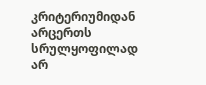კრიტერიუმიდან არცერთს სრულყოფილად არ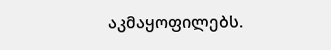აკმაყოფილებს.